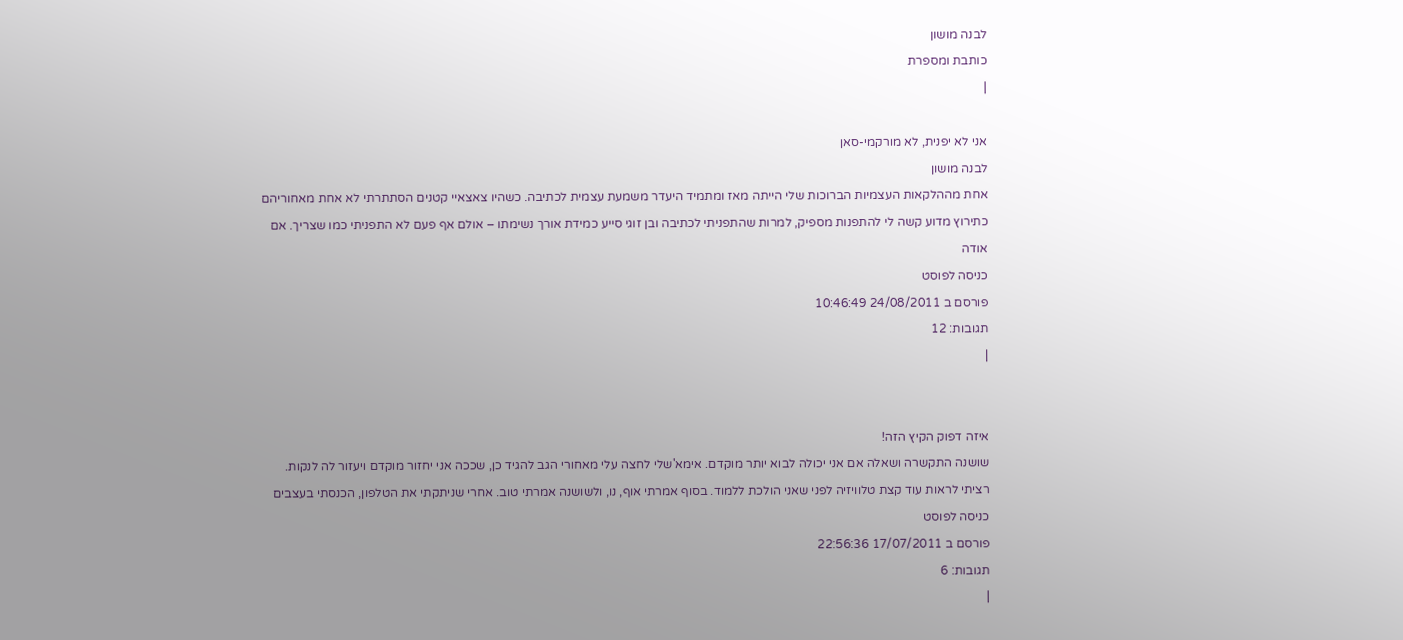לבנה מושון
כותבת ומספרת
|

אני לא יפנית, לא מורקמי-סאן
לבנה מושון
אחת מההלקאות העצמיות הברוכות שלי הייתה מאז ומתמיד היעדר משמעת עצמית לכתיבה. כשהיו צאצאיי קטנים הסתתרתי לא אחת מאחוריהם כתירוץ מדוע קשה לי להתפנות מספיק, למרות שהתפניתי לכתיבה ובן זוגי סייע כמידת אורך נשימתו – אולם אף פעם לא התפניתי כמו שצריך. אם אודה
כניסה לפוסט
פורסם ב 24/08/2011 10:46:49
תגובות: 12
|


איזה דפוק הקיץ הזה!
שושנה התקשרה ושאלה אם אני יכולה לבוא יותר מוקדם. אימא'שלי לחצה עלי מאחורי הגב להגיד כן, שככה אני יחזור מוקדם ויעזור לה לנקות. רציתי לראות עוד קצת טלוויזיה לפני שאני הולכת ללמוד. בסוף אמרתי אוף, נו, ולשושנה אמרתי טוב. אחרי שניתקתי את הטלפון, הכנסתי בעצבים
כניסה לפוסט
פורסם ב 17/07/2011 22:56:36
תגובות: 6
|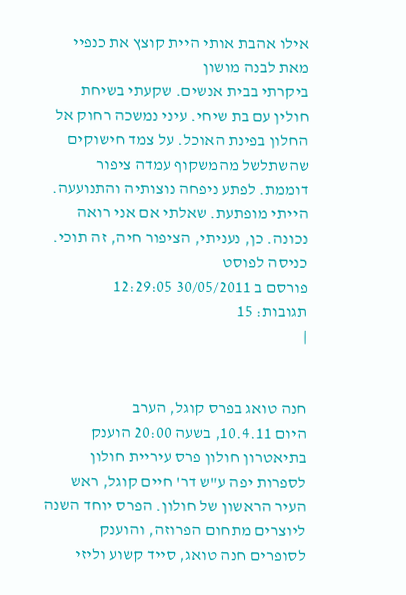אילו אהבת אותי היית קוצץ את כנפיי
מאת לבנה מושון
ביקרתי בבית אנשים. שקעתי בשיחת חולין עם בת שיחי. עיני נמשכה רחוק אל החלון בפינת האוכל. על צמד חישוקים שהשתלשל מהמשקוף עמדה ציפור דוממת. לפתע ניפחה נוצותיה והתנועעה. הייתי מופתעת. שאלתי אם אני רואה נכונה. כן, נעניתי, הציפור חיה, זה תוכי.
כניסה לפוסט
פורסם ב 30/05/2011 12:29:05
תגובות: 15
|


חנה טואג בפרס קוגל, הערב
היום 10.4.11, בשעה 20:00 הוענק בתיאטרון חולון פרס עיריית חולון לספרות יפה ע"ש דר' חיים קוגל, ראש העיר הראשון של חולון. הפרס יוחד השנה ליוצרים מתחום הפרוזה, והוענק לסופרים חנה טואג, סייד קשוע וליזי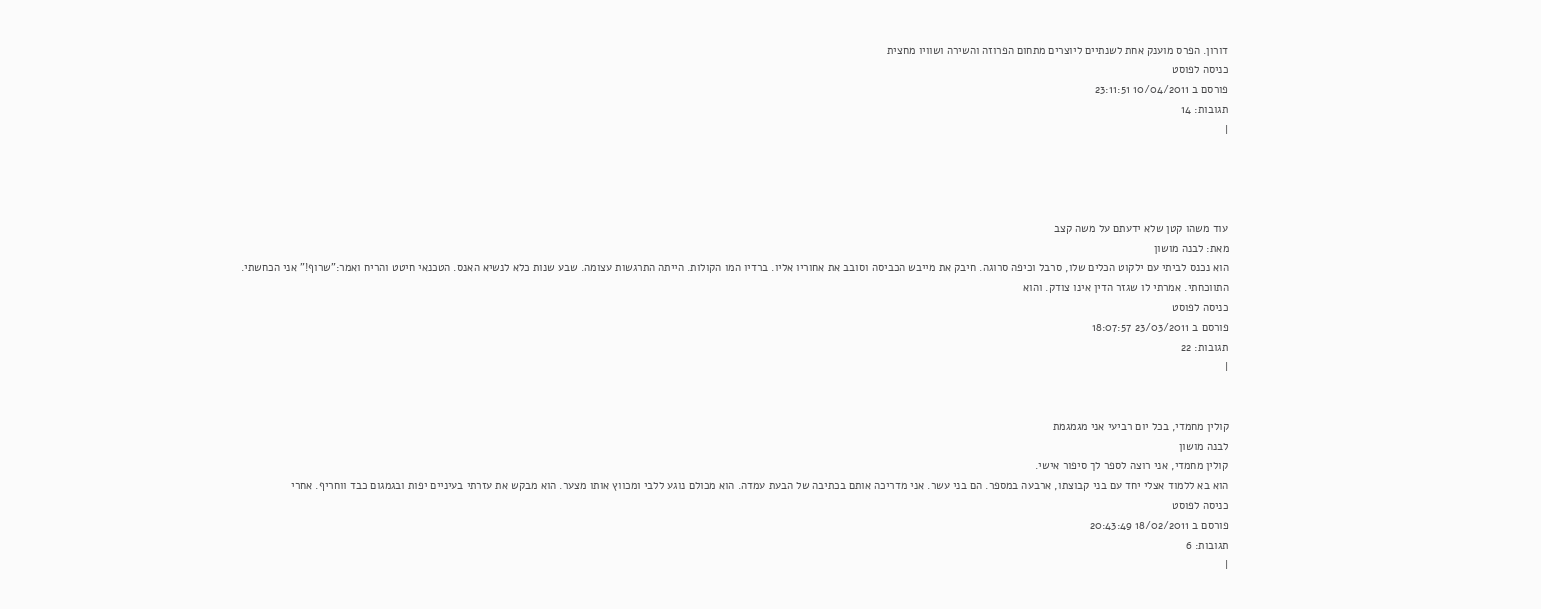דורון. הפרס מוענק אחת לשנתיים ליוצרים מתחום הפרוזה והשירה ושוויו מחצית
כניסה לפוסט
פורסם ב 10/04/2011 23:11:51
תגובות: 14
|




עוד משהו קטן שלא ידעתם על משה קצב
מאת: לבנה מושון
הוא נכנס לביתי עם ילקוט הכלים שלו, סרבל וכיפה סרוגה. חיבק את מייבש הכביסה וסובב את אחוריו אליו. ברדיו המו הקולות. הייתה התרגשות עצומה. שבע שנות כלא לנשיא האנס. הטכנאי חיטט והריח ואמר:"שרוף!" אני הכחשתי. התווכחתי. אמרתי לו שגזר הדין אינו צודק. והוא
כניסה לפוסט
פורסם ב 23/03/2011 18:07:57
תגובות: 22
|


קולין מחמדי, בכל יום רביעי אני מגמגמת
לבנה מושון
קולין מחמדי, אני רוצה לספר לך סיפור אישי.
הוא בא ללמוד אצלי יחד עם בני קבוצתו, ארבעה במספר. הם בני עשר. אני מדריכה אותם בכתיבה של הבעת עמדה. הוא מכולם נוגע ללבי ומכווץ אותו מצער. הוא מבקש את עזרתי בעיניים יפות ובגמגום כבד ווחריף. אחרי
כניסה לפוסט
פורסם ב 18/02/2011 20:43:49
תגובות: 6
|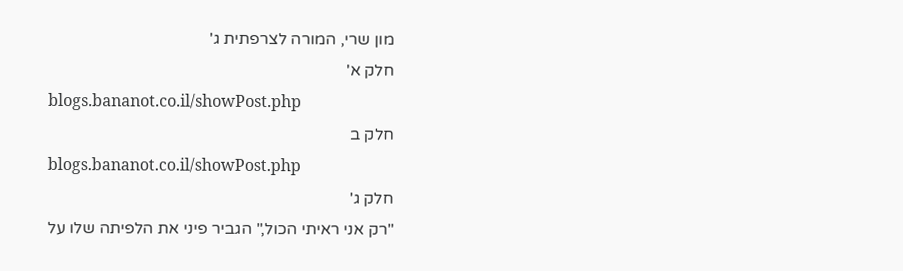מון שרי, המורה לצרפתית ג'
חלק א'
blogs.bananot.co.il/showPost.php
חלק ב
blogs.bananot.co.il/showPost.php
חלק ג'
"רק אני ראיתי הכול," הגביר פיני את הלפיתה שלו על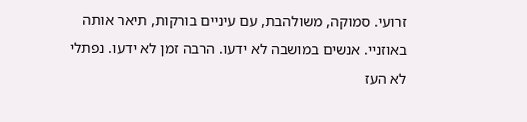זרועי. סמוקה, משולהבת, עם עיניים בורקות, תיאר אותה באוזניי. אנשים במושבה לא ידעו. הרבה זמן לא ידעו. נפתלי לא העז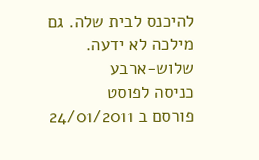להיכנס לבית שלה. גם מילכה לא ידעה. שלוש-ארבע
כניסה לפוסט
פורסם ב 24/01/2011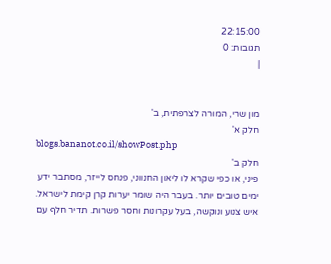22:15:00
תגובות: 0
|


מון שרי, המורה לצרפתית, ב'
חלק א'
blogs.bananot.co.il/showPost.php
חלק ב'
פיני, או כפי שקרא לו ליאון החנווני, פנחס לייזר, מסתבר ידע ימים טובים יותר. בעבר היה שומר יערות קרן קימת לישראל. איש צנוע ונוקשה, בעל עקרונות וחסר פשרות. תדיר חלף עם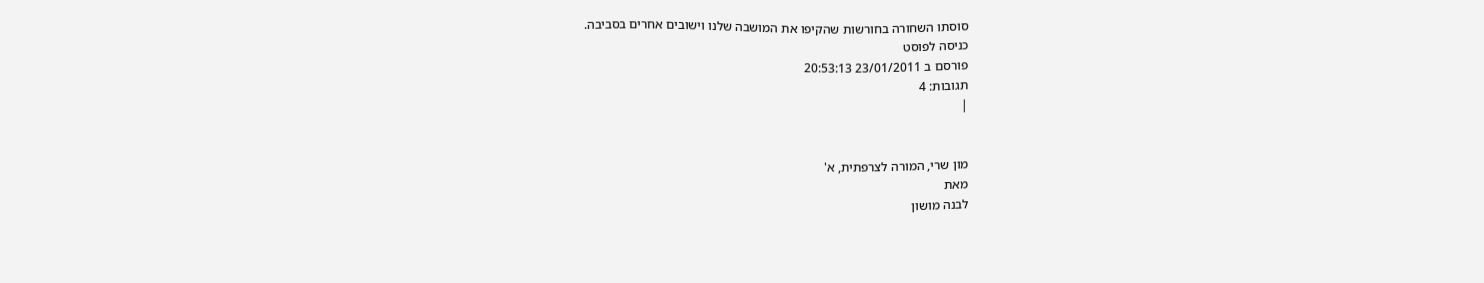סוסתו השחורה בחורשות שהקיפו את המושבה שלנו וישובים אחרים בסביבה.
כניסה לפוסט
פורסם ב 23/01/2011 20:53:13
תגובות: 4
|


מון שרי, המורה לצרפתית, א'
מאת
לבנה מושון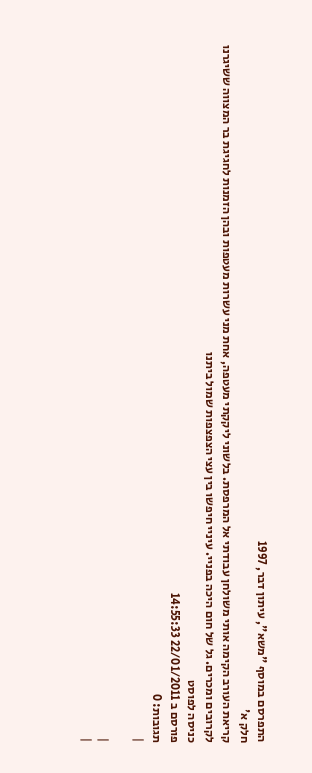התפרסם במוסף "משא", עיתון דבר, 1997
חלק א'
קריאת העורב הקימה אותי משולחן עבודתי אל המרפסת. בלשוני ליקקתי מעטפה, אחת מני עשרות מעטפות ובהן הזמנות לחגיגת בר המצווה ששיגרנו לקרובים ומכרים. גל של חום היכה בפניי. עיניי חיפשו בין עצי הצפצפות שמול ביתנו
כניסה לפוסט
פורסם ב 22/01/2011 14:55:33
תגובות: 0
|

|
|